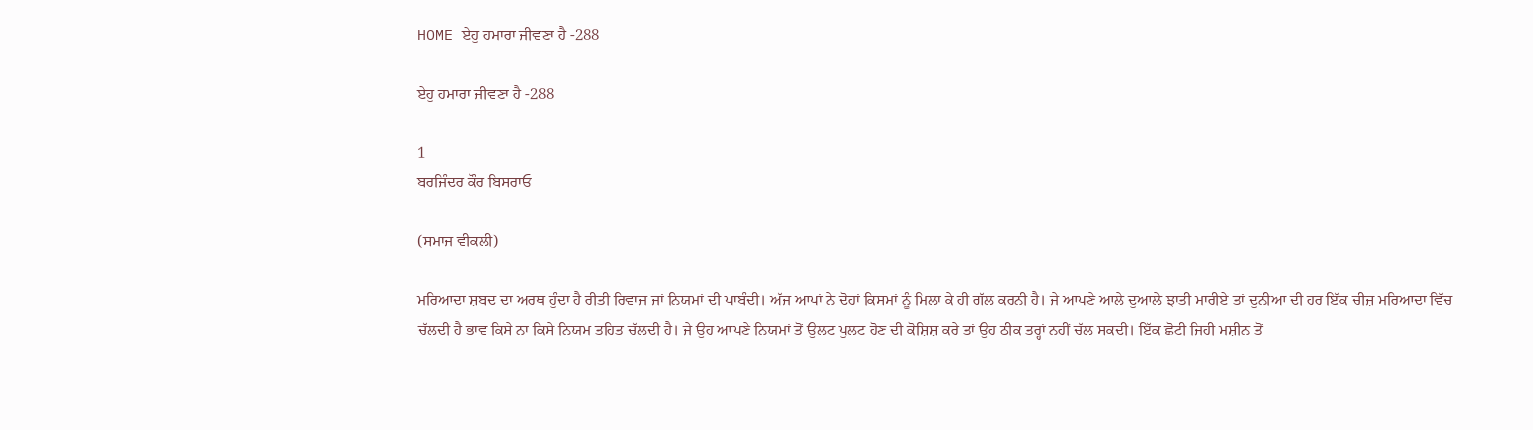HOME ਏਹੁ ਹਮਾਰਾ ਜੀਵਣਾ ਹੈ -288

ਏਹੁ ਹਮਾਰਾ ਜੀਵਣਾ ਹੈ -288

1
ਬਰਜਿੰਦਰ ਕੌਰ ਬਿਸਰਾਓ

(ਸਮਾਜ ਵੀਕਲੀ)

ਮਰਿਆਦਾ ਸ਼ਬਦ ਦਾ ਅਰਥ ਹੁੰਦਾ ਹੈ ਰੀਤੀ ਰਿਵਾਜ ਜਾਂ ਨਿਯਮਾਂ ਦੀ ਪਾਬੰਦੀ। ਅੱਜ ਆਪਾਂ ਨੇ ਦੋਹਾਂ ਕਿਸਮਾਂ ਨੂੰ ਮਿਲਾ ਕੇ ਹੀ ਗੱਲ ਕਰਨੀ ਹੈ। ਜੇ ਆਪਣੇ ਆਲੇ ਦੁਆਲੇ ਝਾਤੀ ਮਾਰੀਏ ਤਾਂ ਦੁਨੀਆ ਦੀ ਹਰ ਇੱਕ ਚੀਜ਼ ਮਰਿਆਦਾ ਵਿੱਚ ਚੱਲਦੀ ਹੈ ਭਾਵ ਕਿਸੇ ਨਾ ਕਿਸੇ ਨਿਯਮ ਤਹਿਤ ਚੱਲਦੀ ਹੈ। ਜੇ ਉਹ ਆਪਣੇ ਨਿਯਮਾਂ ਤੋਂ ਉਲਟ ਪੁਲਟ ਹੋਣ ਦੀ ਕੋਸ਼ਿਸ਼ ਕਰੇ ਤਾਂ ਉਹ ਠੀਕ ਤਰ੍ਹਾਂ ਨਹੀਂ ਚੱਲ ਸਕਦੀ। ਇੱਕ ਛੋਟੀ ਜਿਹੀ ਮਸ਼ੀਨ ਤੋਂ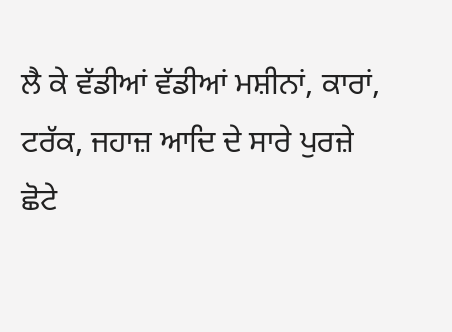ਲੈ ਕੇ ਵੱਡੀਆਂ ਵੱਡੀਆਂ ਮਸ਼ੀਨਾਂ, ਕਾਰਾਂ, ਟਰੱਕ, ਜਹਾਜ਼ ਆਦਿ ਦੇ ਸਾਰੇ ਪੁਰਜ਼ੇ ਛੋਟੇ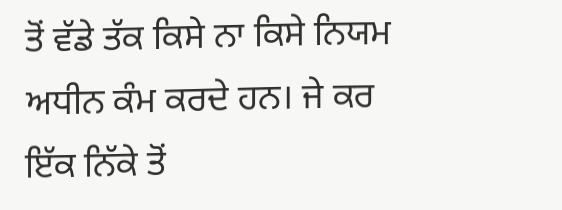ਤੋਂ ਵੱਡੇ ਤੱਕ ਕਿਸੇ ਨਾ ਕਿਸੇ ਨਿਯਮ ਅਧੀਨ ਕੰਮ ਕਰਦੇ ਹਨ। ਜੇ ਕਰ ਇੱਕ ਨਿੱਕੇ ਤੋਂ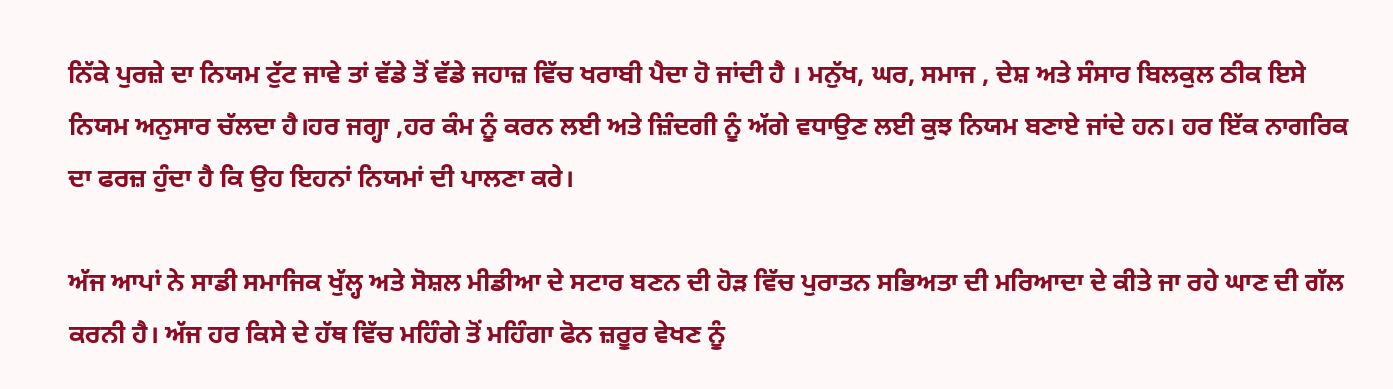ਨਿੱਕੇ ਪੁਰਜ਼ੇ ਦਾ ਨਿਯਮ ਟੁੱਟ ਜਾਵੇ ਤਾਂ ਵੱਡੇ ਤੋਂ ਵੱਡੇ ਜਹਾਜ਼ ਵਿੱਚ ਖਰਾਬੀ ਪੈਦਾ ਹੋ ਜਾਂਦੀ ਹੈ । ਮਨੁੱਖ, ਘਰ, ਸਮਾਜ , ਦੇਸ਼ ਅਤੇ ਸੰਸਾਰ ਬਿਲਕੁਲ ਠੀਕ ਇਸੇ ਨਿਯਮ ਅਨੁਸਾਰ ਚੱਲਦਾ ਹੈ।ਹਰ ਜਗ੍ਹਾ ,ਹਰ ਕੰਮ ਨੂੰ ਕਰਨ ਲਈ ਅਤੇ ਜ਼ਿੰਦਗੀ ਨੂੰ ਅੱਗੇ ਵਧਾਉਣ ਲਈ ਕੁਝ ਨਿਯਮ ਬਣਾਏ ਜਾਂਦੇ ਹਨ। ਹਰ ਇੱਕ ਨਾਗਰਿਕ ਦਾ ਫਰਜ਼ ਹੁੰਦਾ ਹੈ ਕਿ ਉਹ ਇਹਨਾਂ ਨਿਯਮਾਂ ਦੀ ਪਾਲਣਾ ਕਰੇ।

ਅੱਜ ਆਪਾਂ ਨੇ ਸਾਡੀ ਸਮਾਜਿਕ ਖੁੱਲ੍ਹ ਅਤੇ ਸੋਸ਼ਲ ਮੀਡੀਆ ਦੇ ਸਟਾਰ ਬਣਨ ਦੀ ਹੋੜ ਵਿੱਚ ਪੁਰਾਤਨ ਸਭਿਅਤਾ ਦੀ ਮਰਿਆਦਾ ਦੇ ਕੀਤੇ ਜਾ ਰਹੇ ਘਾਣ ਦੀ ਗੱਲ ਕਰਨੀ ਹੈ। ਅੱਜ ਹਰ ਕਿਸੇ ਦੇ ਹੱਥ ਵਿੱਚ ਮਹਿੰਗੇ ਤੋਂ ਮਹਿੰਗਾ ਫੋਨ ਜ਼ਰੂਰ ਵੇਖਣ ਨੂੰ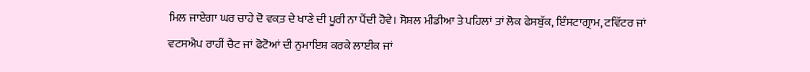ਮਿਲ ਜਾਏਗਾ ਘਰ ਚਾਹੇ ਦੋ ਵਕ਼ਤ ਦੇ ਖਾਣੇ ਦੀ ਪੂਰੀ ਨਾ ਪੈਂਦੀ ਹੋਵੇ। ਸੋਸ਼ਲ ਮੀਡੀਆ ਤੇ ਪਹਿਲਾਂ ਤਾਂ ਲੋਕ ਫੇਸਬੁੱਕ, ਇੰਸਟਾਗ੍ਰਾਮ, ਟਵਿੱਟਰ ਜਾਂ ਵਟਸਐਪ ਰਾਹੀਂ ਚੈਟ ਜਾਂ ਫੋਟੋਆਂ ਦੀ ਨੁਮਾਇਸ਼ ਕਰਕੇ ਲਾਈਕ ਜਾਂ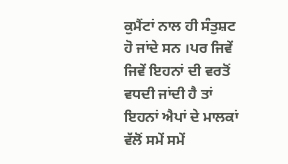ਕੁਮੈਂਟਾਂ ਨਾਲ ਹੀ ਸੰਤੁਸ਼ਟ ਹੋ ਜਾਂਦੇ ਸਨ ।ਪਰ ਜਿਵੇਂ ਜਿਵੇਂ ਇਹਨਾਂ ਦੀ ਵਰਤੋਂ ਵਧਦੀ ਜਾਂਦੀ ਹੈ ਤਾਂ ਇਹਨਾਂ ਐਪਾਂ ਦੇ ਮਾਲਕਾਂ ਵੱਲੋਂ ਸਮੇਂ ਸਮੇਂ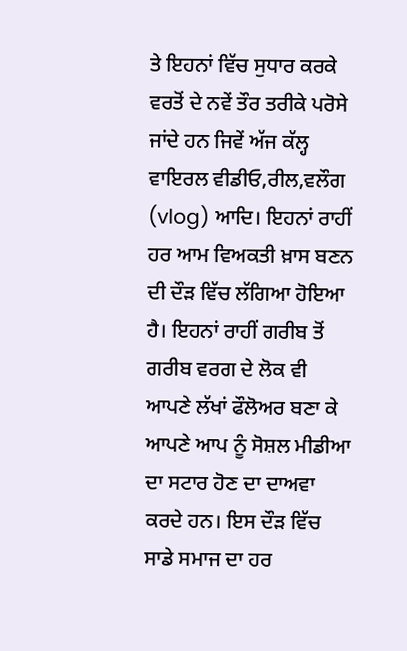ਤੇ ਇਹਨਾਂ ਵਿੱਚ ਸੁਧਾਰ ਕਰਕੇ ਵਰਤੋਂ ਦੇ ਨਵੇਂ ਤੌਰ ਤਰੀਕੇ ਪਰੋਸੇ ਜਾਂਦੇ ਹਨ ਜਿਵੇਂ ਅੱਜ ਕੱਲ੍ਹ ਵਾਇਰਲ ਵੀਡੀਓ,ਰੀਲ,ਵਲੌਗ (vlog) ਆਦਿ। ਇਹਨਾਂ ਰਾਹੀਂ ਹਰ ਆਮ ਵਿਅਕਤੀ ਖ਼ਾਸ ਬਣਨ ਦੀ ਦੌੜ ਵਿੱਚ ਲੱਗਿਆ ਹੋਇਆ ਹੈ। ਇਹਨਾਂ ਰਾਹੀਂ ਗਰੀਬ ਤੋਂ ਗਰੀਬ ਵਰਗ ਦੇ ਲੋਕ ਵੀ ਆਪਣੇ ਲੱਖਾਂ ਫੌਲੋਅਰ ਬਣਾ ਕੇ ਆਪਣੇ ਆਪ ਨੂੰ ਸੋਸ਼ਲ ਮੀਡੀਆ ਦਾ ਸਟਾਰ ਹੋਣ ਦਾ ਦਾਅਵਾ ਕਰਦੇ ਹਨ। ਇਸ ਦੌੜ ਵਿੱਚ ਸਾਡੇ ਸਮਾਜ ਦਾ ਹਰ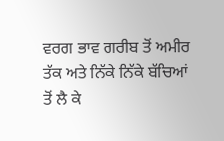ਵਰਗ ਭਾਵ ਗਰੀਬ ਤੋਂ ਅਮੀਰ ਤੱਕ ਅਤੇ ਨਿੱਕੇ ਨਿੱਕੇ ਬੱਚਿਆਂ ਤੋਂ ਲੈ ਕੇ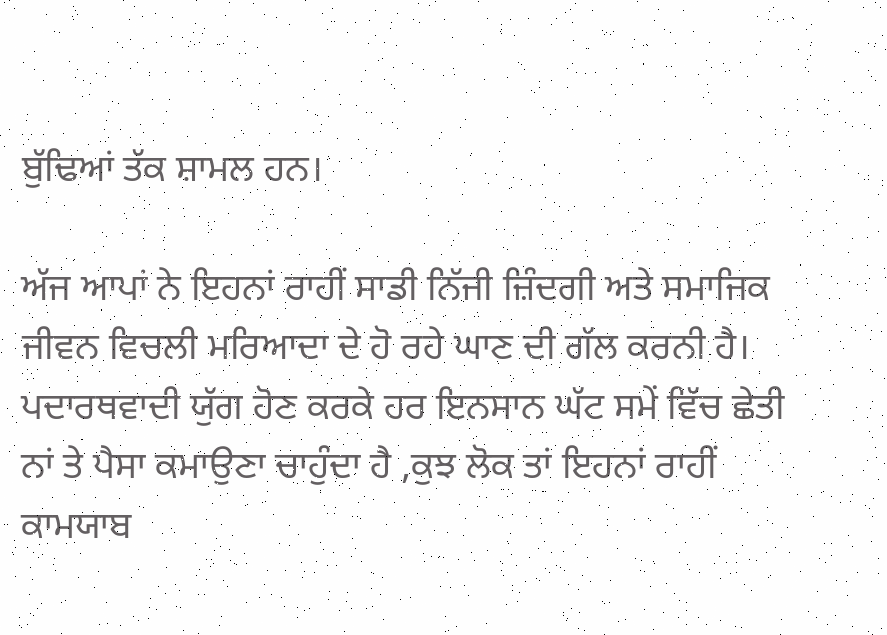ਬੁੱਢਿਆਂ ਤੱਕ ਸ਼ਾਮਲ ਹਨ।

ਅੱਜ ਆਪਾਂ ਨੇ ਇਹਨਾਂ ਰਾਹੀਂ ਸਾਡੀ ਨਿੱਜੀ ਜ਼ਿੰਦਗੀ ਅਤੇ ਸਮਾਜਿਕ ਜੀਵਨ ਵਿਚਲੀ ਮਰਿਆਦਾ ਦੇ ਹੋ ਰਹੇ ਘਾਣ ਦੀ ਗੱਲ ਕਰਨੀ ਹੈ। ਪਦਾਰਥਵਾਦੀ ਯੁੱਗ ਹੋਣ ਕਰਕੇ ਹਰ ਇਨਸਾਨ ਘੱਟ ਸਮੇਂ ਵਿੱਚ ਛੇਤੀ ਨਾਂ ਤੇ ਪੈਸਾ ਕਮਾਉਣਾ ਚਾਹੁੰਦਾ ਹੈ ,ਕੁਝ ਲੋਕ ਤਾਂ ਇਹਨਾਂ ਰਾਹੀਂ ਕਾਮਯਾਬ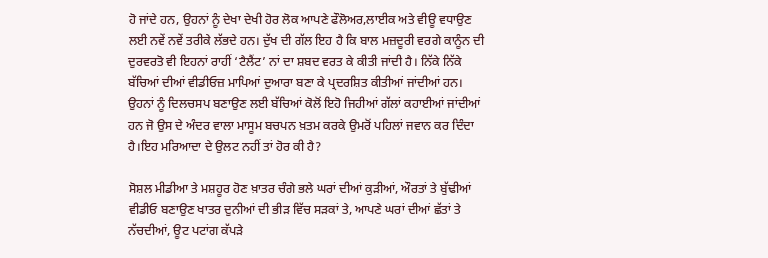ਹੋ ਜਾਂਦੇ ਹਨ, ਉਹਨਾਂ ਨੂੰ ਦੇਖਾ ਦੇਖੀ ਹੋਰ ਲੋਕ ਆਪਣੇ ਫੌਲੋਅਰ,ਲਾਈਕ ਅਤੇ ਵੀਊ ਵਧਾਉਣ ਲਈ ਨਵੇਂ ਨਵੇਂ ਤਰੀਕੇ ਲੱਭਦੇ ਹਨ। ਦੁੱਖ ਦੀ ਗੱਲ ਇਹ ਹੈ ਕਿ ਬਾਲ ਮਜ਼ਦੂਰੀ ਵਰਗੇ ਕਾਨੂੰਨ ਦੀ ਦੁਰਵਰਤੋ ਵੀ ਇਹਨਾਂ ਰਾਹੀਂ ‘ਟੈਲੈਂਟ’ ਨਾਂ ਦਾ ਸ਼ਬਦ ਵਰਤ ਕੇ ਕੀਤੀ ਜਾਂਦੀ ਹੈ। ਨਿੱਕੇ ਨਿੱਕੇ ਬੱਚਿਆਂ ਦੀਆਂ ਵੀਡੀਓਜ਼ ਮਾਪਿਆਂ ਦੁਆਰਾ ਬਣਾ ਕੇ ਪ੍ਰਦਰਸ਼ਿਤ ਕੀਤੀਆਂ ਜਾਂਦੀਆਂ ਹਨ। ਉਹਨਾਂ ਨੂੰ ਦਿਲਚਸਪ ਬਣਾਉਣ ਲਈ ਬੱਚਿਆਂ ਕੋਲੋਂ ਇਹੋ ਜਿਹੀਆਂ ਗੱਲਾਂ ਕਹਾਈਆਂ ਜਾਂਦੀਆਂ ਹਨ ਜੋ ਉਸ ਦੇ ਅੰਦਰ ਵਾਲਾ ਮਾਸੂਮ ਬਚਪਨ ਖ਼ਤਮ ਕਰਕੇ ਉਮਰੋਂ ਪਹਿਲਾਂ ਜਵਾਨ ਕਰ ਦਿੰਦਾ ਹੈ।ਇਹ ਮਰਿਆਦਾ ਦੇ ਉਲਟ ਨਹੀਂ ਤਾਂ ਹੋਰ ਕੀ ਹੈ?

ਸੋਸ਼ਲ ਮੀਡੀਆ ਤੇ ਮਸ਼ਹੂਰ ਹੋਣ ਖ਼ਾਤਰ ਚੰਗੇ ਭਲੇ ਘਰਾਂ ਦੀਆਂ ਕੁੜੀਆਂ, ਔਰਤਾਂ ਤੇ ਬੁੱਢੀਆਂ ਵੀਡੀਓ ਬਣਾਉਣ ਖਾਤਰ ਦੁਨੀਆਂ ਦੀ ਭੀੜ ਵਿੱਚ ਸੜਕਾਂ ਤੇ, ਆਪਣੇ ਘਰਾਂ ਦੀਆਂ ਛੱਤਾਂ ਤੇ ਨੱਚਦੀਆਂ, ਊਟ ਪਟਾਂਗ ਕੱਪੜੇ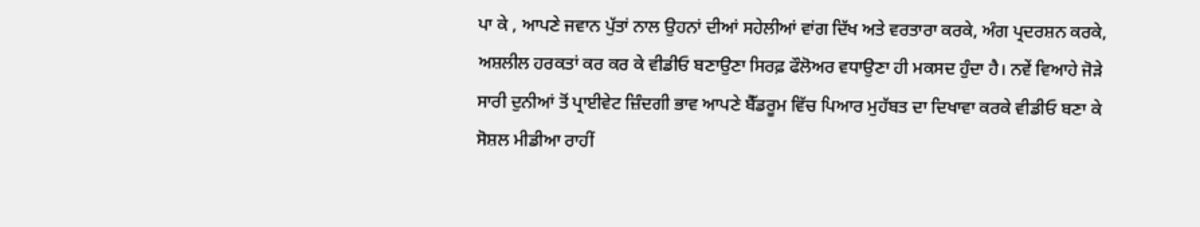ਪਾ ਕੇ , ਆਪਣੇ ਜਵਾਨ ਪੁੱਤਾਂ ਨਾਲ ਉਹਨਾਂ ਦੀਆਂ ਸਹੇਲੀਆਂ ਵਾਂਗ ਦਿੱਖ ਅਤੇ ਵਰਤਾਰਾ ਕਰਕੇ, ਅੰਗ ਪ੍ਰਦਰਸ਼ਨ ਕਰਕੇ, ਅਸ਼ਲੀਲ ਹਰਕਤਾਂ ਕਰ ਕਰ ਕੇ ਵੀਡੀਓ ਬਣਾਉਣਾ ਸਿਰਫ਼ ਫੌਲੋਅਰ ਵਧਾਉਣਾ ਹੀ ਮਕਸਦ ਹੁੰਦਾ ਹੈ। ਨਵੇਂ ਵਿਆਹੇ ਜੋੜੇ ਸਾਰੀ ਦੁਨੀਆਂ ਤੋਂ ਪ੍ਰਾਈਵੇਟ ਜ਼ਿੰਦਗੀ ਭਾਵ ਆਪਣੇ ਬੈੱਡਰੂਮ ਵਿੱਚ ਪਿਆਰ ਮੁਹੱਬਤ ਦਾ ਦਿਖਾਵਾ ਕਰਕੇ ਵੀਡੀਓ ਬਣਾ ਕੇ ਸੋਸ਼ਲ ਮੀਡੀਆ ਰਾਹੀਂ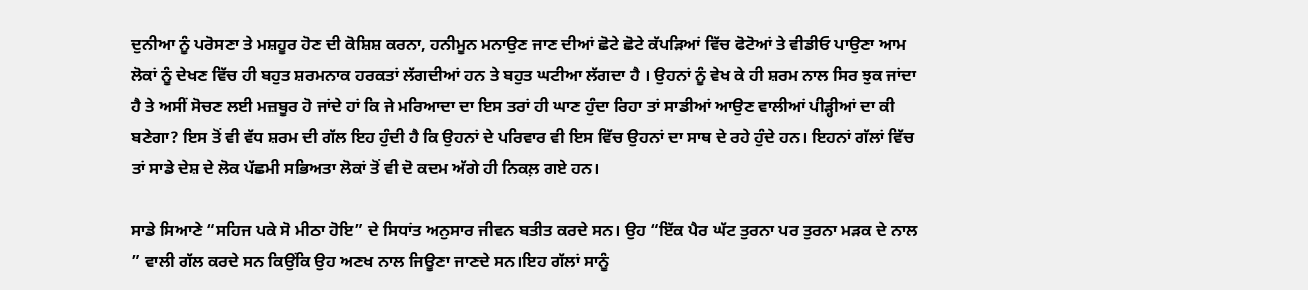ਦੁਨੀਆ ਨੂੰ ਪਰੋਸਣਾ ਤੇ ਮਸ਼ਹੂਰ ਹੋਣ ਦੀ ਕੋਸ਼ਿਸ਼ ਕਰਨਾ, ਹਨੀਮੂਨ ਮਨਾਉਣ ਜਾਣ ਦੀਆਂ ਛੋਟੇ ਛੋਟੇ ਕੱਪੜਿਆਂ ਵਿੱਚ ਫੋਟੋਆਂ ਤੇ ਵੀਡੀਓ ਪਾਉਣਾ ਆਮ ਲੋਕਾਂ ਨੂੰ ਦੇਖਣ ਵਿੱਚ ਹੀ ਬਹੁਤ ਸ਼ਰਮਨਾਕ ਹਰਕਤਾਂ ਲੱਗਦੀਆਂ ਹਨ ਤੇ ਬਹੁਤ ਘਟੀਆ ਲੱਗਦਾ ਹੈ । ਉਹਨਾਂ ਨੂੰ ਵੇਖ ਕੇ ਹੀ ਸ਼ਰਮ ਨਾਲ ਸਿਰ ਝੁਕ ਜਾਂਦਾ ਹੈ ਤੇ ਅਸੀਂ ਸੋਚਣ ਲਈ ਮਜ਼ਬੂਰ ਹੋ ਜਾਂਦੇ ਹਾਂ ਕਿ ਜੇ ਮਰਿਆਦਾ ਦਾ ਇਸ ਤਰਾਂ ਹੀ ਘਾਣ ਹੁੰਦਾ ਰਿਹਾ ਤਾਂ ਸਾਡੀਆਂ ਆਉਣ ਵਾਲੀਆਂ ਪੀੜ੍ਹੀਆਂ ਦਾ ਕੀ ਬਣੇਗਾ? ਇਸ ਤੋਂ ਵੀ ਵੱਧ ਸ਼ਰਮ ਦੀ ਗੱਲ ਇਹ ਹੁੰਦੀ ਹੈ ਕਿ ਉਹਨਾਂ ਦੇ ਪਰਿਵਾਰ ਵੀ ਇਸ ਵਿੱਚ ਉਹਨਾਂ ਦਾ ਸਾਥ ਦੇ ਰਹੇ ਹੁੰਦੇ ਹਨ। ਇਹਨਾਂ ਗੱਲਾਂ ਵਿੱਚ ਤਾਂ ਸਾਡੇ ਦੇਸ਼ ਦੇ ਲੋਕ ਪੱਛਮੀ ਸਭਿਅਤਾ ਲੋਕਾਂ ਤੋਂ ਵੀ ਦੋ ਕਦਮ ਅੱਗੇ ਹੀ ਨਿਕਲ਼ ਗਏ ਹਨ।

ਸਾਡੇ ਸਿਆਣੇ “ਸਹਿਜ ਪਕੇ ਸੋ ਮੀਠਾ ਹੋਇ” ਦੇ ਸਿਧਾਂਤ ਅਨੁਸਾਰ ਜੀਵਨ ਬਤੀਤ ਕਰਦੇ ਸਨ। ਉਹ “ਇੱਕ ਪੈਰ ਘੱਟ ਤੁਰਨਾ ਪਰ ਤੁਰਨਾ ਮੜਕ ਦੇ ਨਾਲ ” ਵਾਲੀ ਗੱਲ ਕਰਦੇ ਸਨ ਕਿਉਂਕਿ ਉਹ ਅਣਖ ਨਾਲ ਜਿਊਣਾ ਜਾਣਦੇ ਸਨ।ਇਹ ਗੱਲਾਂ ਸਾਨੂੰ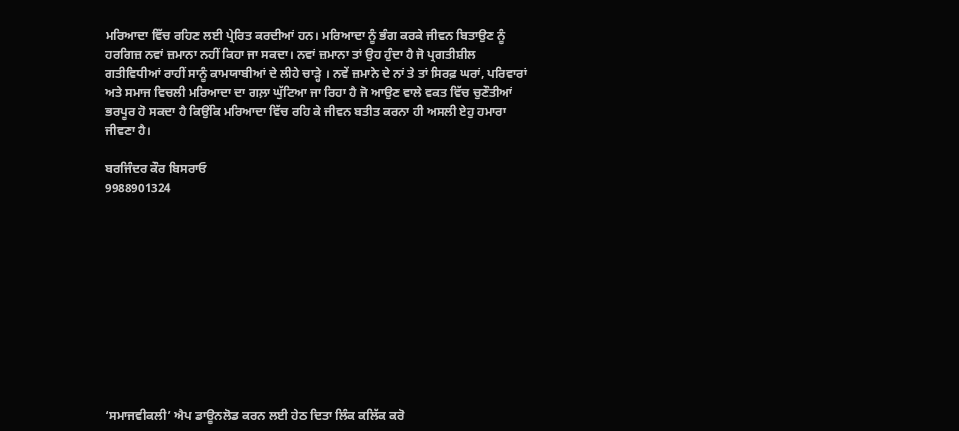ਮਰਿਆਦਾ ਵਿੱਚ ਰਹਿਣ ਲਈ ਪ੍ਰੇਰਿਤ ਕਰਦੀਆਂ ਹਨ। ਮਰਿਆਦਾ ਨੂੰ ਭੰਗ ਕਰਕੇ ਜੀਵਨ ਬਿਤਾਉਣ ਨੂੰ ਹਰਗਿਜ਼ ਨਵਾਂ ਜ਼ਮਾਨਾ ਨਹੀਂ ਕਿਹਾ ਜਾ ਸਕਦਾ। ਨਵਾਂ ਜ਼ਮਾਨਾ ਤਾਂ ਉਹ ਹੁੰਦਾ ਹੈ ਜੋ ਪ੍ਰਗਤੀਸ਼ੀਲ ਗਤੀਵਿਧੀਆਂ ਰਾਹੀਂ ਸਾਨੂੰ ਕਾਮਯਾਬੀਆਂ ਦੇ ਲੀਹੇ ਚਾੜ੍ਹੇ । ਨਵੇਂ ਜ਼ਮਾਨੇ ਦੇ ਨਾਂ ਤੇ ਤਾਂ ਸਿਰਫ਼ ਘਰਾਂ, ਪਰਿਵਾਰਾਂ ਅਤੇ ਸਮਾਜ ਵਿਚਲੀ ਮਰਿਆਦਾ ਦਾ ਗਲ਼ਾ ਘੁੱਟਿਆ ਜਾ ਰਿਹਾ ਹੈ ਜੋ ਆਉਣ ਵਾਲੇ ਵਕਤ ਵਿੱਚ ਚੁਣੌਤੀਆਂ ਭਰਪੂਰ ਹੋ ਸਕਦਾ ਹੈ ਕਿਉਂਕਿ ਮਰਿਆਦਾ ਵਿੱਚ ਰਹਿ ਕੇ ਜੀਵਨ ਬਤੀਤ ਕਰਨਾ ਹੀ ਅਸਲੀ ਏਹੁ ਹਮਾਰਾ ਜੀਵਣਾ ਹੈ।

ਬਰਜਿੰਦਰ ਕੌਰ ਬਿਸਰਾਓ
9988901324











‘ਸਮਾਜਵੀਕਲੀ’ ਐਪ ਡਾਊਨਲੋਡ ਕਰਨ ਲਈ ਹੇਠ ਦਿਤਾ ਲਿੰਕ ਕਲਿੱਕ ਕਰੋ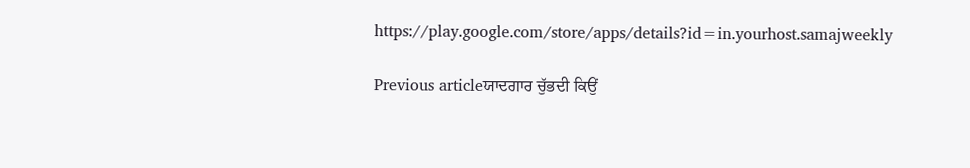https://play.google.com/store/apps/details?id=in.yourhost.samajweekly

Previous articleਯਾਦਗਾਰ ਚੁੱਭਦੀ ਕਿਉਂ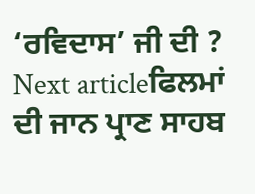‘ਰਵਿਦਾਸ’ ਜੀ ਦੀ ?
Next articleਫਿਲਮਾਂ ਦੀ ਜਾਨ ਪ੍ਰਾਣ ਸਾਹਬ